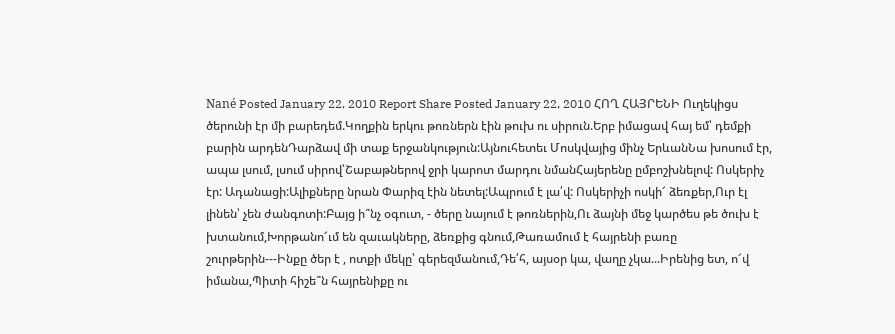Nané Posted January 22, 2010 Report Share Posted January 22, 2010 ՀՈՂ ՀԱՅՐԵՆԻ Ուղեկիցս ծերունի էր մի բարեդեմ.Կողքին երկու թոռներն էին թուխ ու սիրուն.Երբ իմացավ հայ եմ՝ դեմքի բարին արդենԴարձավ մի տաք երջանկություն:Այնուհետեւ Մոսկվայից մինչ ԵրևանՆա խոսում էր, ապա լսում, լսում սիրով՝Շաբաթներով ջրի կարոտ մարդու նմանՀայերենը ըմբոշխնելով: Ոսկերիչ էր: Ադանացի:Ալիքները նրան Փարիզ էին նետել:Ապրում է լա՛վ: Ոսկերիչի ոսկի՜ ձեռքեր,Ուր էլ լինեն՝ չեն ժանգոտի:Բայց ի՞նչ օգուտ, - ծերը նայում է թոռներին,Ու ձայնի մեջ կարծես թե ծուխ է խտանում,Խորթանո՜ւմ են զաւակները, ձեռքից գնում,Թառամում է հայրենի բառը շուրթերին---Ինքը ծեր է , ոտքի մեկը՝ գերեզմանում,Դե՛հ, այսօր կա, վաղը չկա...Իրենից ետ, ո՜վ իմանա,Պիտի հիշե՞ն հայրենիքը ու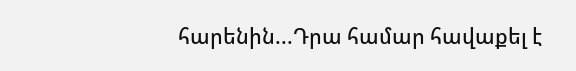հարենին...Դրա համար հավաքել է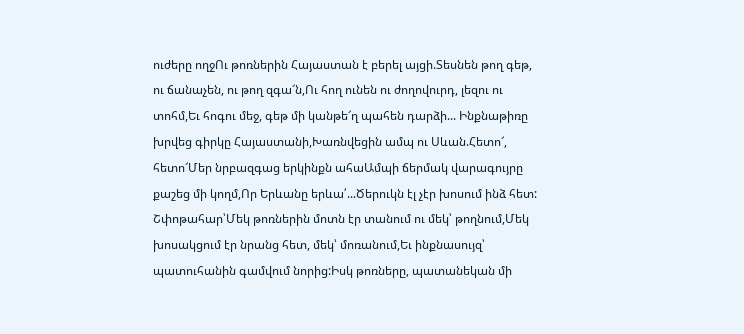ուժերը ողջՈւ թոռներին Հայաստան է բերել այցի.Տեսնեն թող գեթ, ու ճանաչեն, ու թող զգա՜ն,Ու հող ունեն ու ժողովուրդ, լեզու ու տոհմ,Եւ հոգու մեջ, գեթ մի կանթե՜ղ պահեն դարձի... Ինքնաթիռը խրվեց գիրկը Հայաստանի,Խառնվեցին ամպ ու Սևան.Հետո՜, հետո՜Մեր նրբազգաց երկինքն ահաԱմպի ճերմակ վարագույրը քաշեց մի կողմ,Որ Երևանը երևա՛...Ծերուկն էլ չէր խոսում ինձ հետ: Շփոթահար՝Մեկ թոռներին մոտն էր տանում ու մեկ՝ թողնում,Մեկ խոսակցում էր նրանց հետ, մեկ՝ մոռանում,Եւ ինքնասույզ՝ պատուհանին գամվում նորից:Իսկ թոռները, պատանեկան մի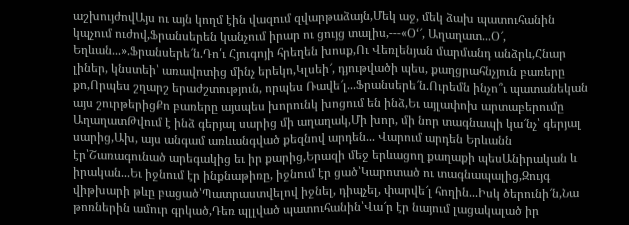աշխույժովԱյս ու այն կողմ էին վազում զվարթաձայն,Մեկ աջ, մեկ ձախ պատուհանին կպչում ուժով,Ֆրանսերեն կանչում իրար ու ցույց տալիս,---«Օ‘՜, Աղաղատ...Օ՜, Եղևան...».Ֆրանսերե՜ն.Դո՛ւ Հյուգոյի հրեղեն խոսք,Ու Վեռլենյան մարմանդ անձրև,Հնար լիներ, կնստեի՝ առավոտից մինչ երեկո,Կլսեի՜, դյութվածի պես, քաղցրահնչյուն բառերը քո,Որպես շղարշ երաժշտություն, որպես Ռավե՜լ...Ֆրանսերե՜ն.Ուրեմն ինչո՞ւ պատանեկան այս շուրթերիցՔո բառերը այսպես խորունկ խոցում են ինձ,Եւ այլափոխ արտաբերումը ԱղաղատԹվում է ինձ գերյալ սարից մի աղաղակ,Մի խոր, մի նոր տագնապի կա՜նչ՝ գերյալ սարից,Ախ, այս անգամ առևանգված քեզնով արդեն... Վարում արդեն Երևանն էր՝Շառագունած արեգակից եւ իր քարից,Երազի մեջ երևացող քաղաքի պեսԱնիրական և իրական...Եւ իջնում էր ինքնաթիռը, իջնում էր ցած՝Կարոտած ու տագնապալից,Զույգ վիթխարի թևը բացած՝Պատրաստվելով իջնել, դիպչել, փարվե՜լ հողին...Իսկ ծերունի՜ն,Նա թոռներին ամուր գրկած,Դեռ պլլված պատուհանին՝Վա՜ր էր նայում լացակալած իր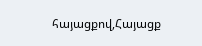հայացքով,Հայացք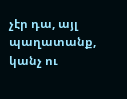չէր դա, այլ պաղատանք, կանչ ու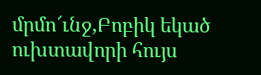մրմո՜ւնջ,Բոբիկ եկած ուխտավորի հույս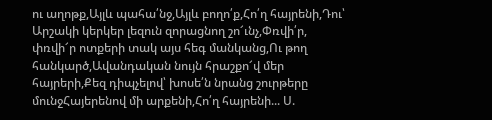ու աղոթք,Այլև պահա՛նջ,Այլև բողո՛ք,Հո՛ղ հայրենի,Դու՝ Արշակի կերկեր լեզուն զորացնող շո՜ւնչ,Փռվի՛ր, փռվի՜ր ոտքերի տակ այս հեգ մանկանց,Ու թող հանկարծ,Ավանդական նույն հրաշքո՜վ մեր հայրերի,Քեզ դիպչելով՝ խոսե՛ն նրանց շուրթերը մունջՀայերենով մի արքենի,Հո՛ղ հայրենի... Ս.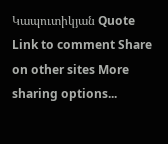Կապուտիկյան Quote Link to comment Share on other sites More sharing options...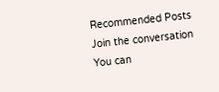Recommended Posts
Join the conversation
You can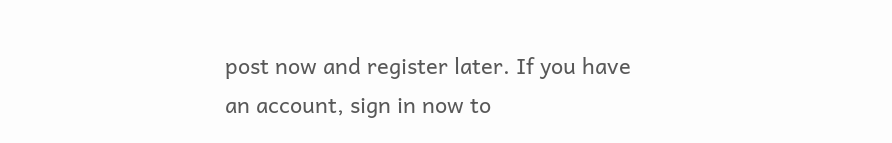post now and register later. If you have an account, sign in now to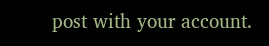post with your account.